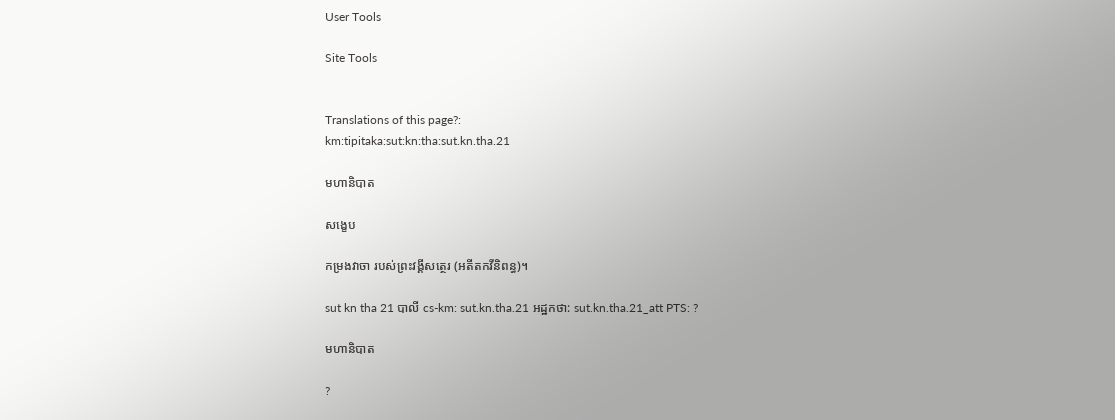User Tools

Site Tools


Translations of this page?:
km:tipitaka:sut:kn:tha:sut.kn.tha.21

មហានិបាត

សង្ខេប

កម្រងវាចា របស់ព្រះវង្គីសត្ថេរ (អតីតកវីនិពន្ធ)។

sut kn tha 21 បាលី cs-km: sut.kn.tha.21 អដ្ឋកថា: sut.kn.tha.21_att PTS: ?

មហានិបាត

?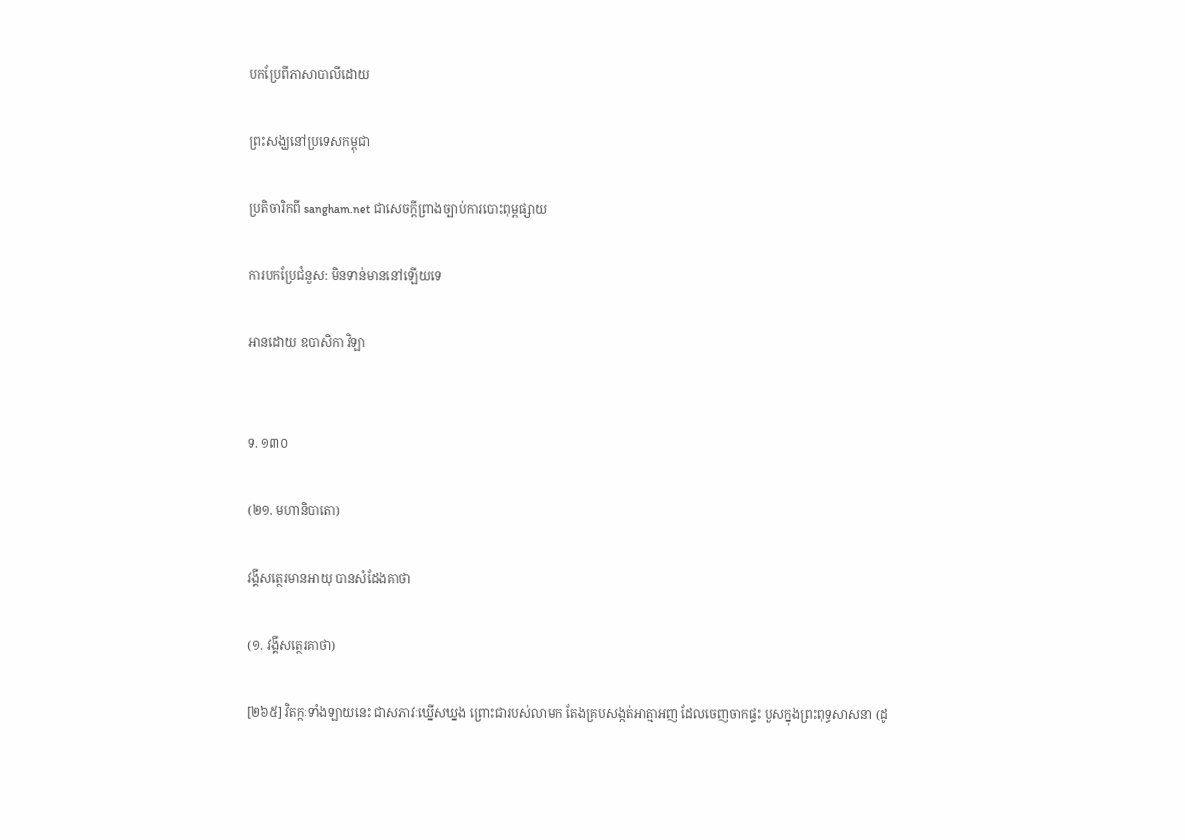បកប្រែពីភាសាបាលីដោយ

ព្រះសង្ឃនៅប្រទេសកម្ពុជា

ប្រតិចារិកពី sangham.net ជាសេចក្តីព្រាងច្បាប់ការបោះពុម្ពផ្សាយ

ការបកប្រែជំនួស: មិនទាន់មាននៅឡើយទេ

អានដោយ ឧបាសិកា វិឡា


ទ. ១៣០

(២១. មហានិបាតោ)

វង្គីសត្ថេរមានអាយុ បានសំដែងគាថា

(១. វង្គីសត្ថេរគាថា)

[២៦៥] វិតក្កៈទាំងឡាយនេះ ជាសភាវៈឃ្នើសឃ្នង ព្រោះជារបស់លាមក តែងគ្របសង្កត់អាត្មាអញ ដែលចេញចាកផ្ទះ បួសក្នុងព្រះពុទ្ធសាសនា (ដូ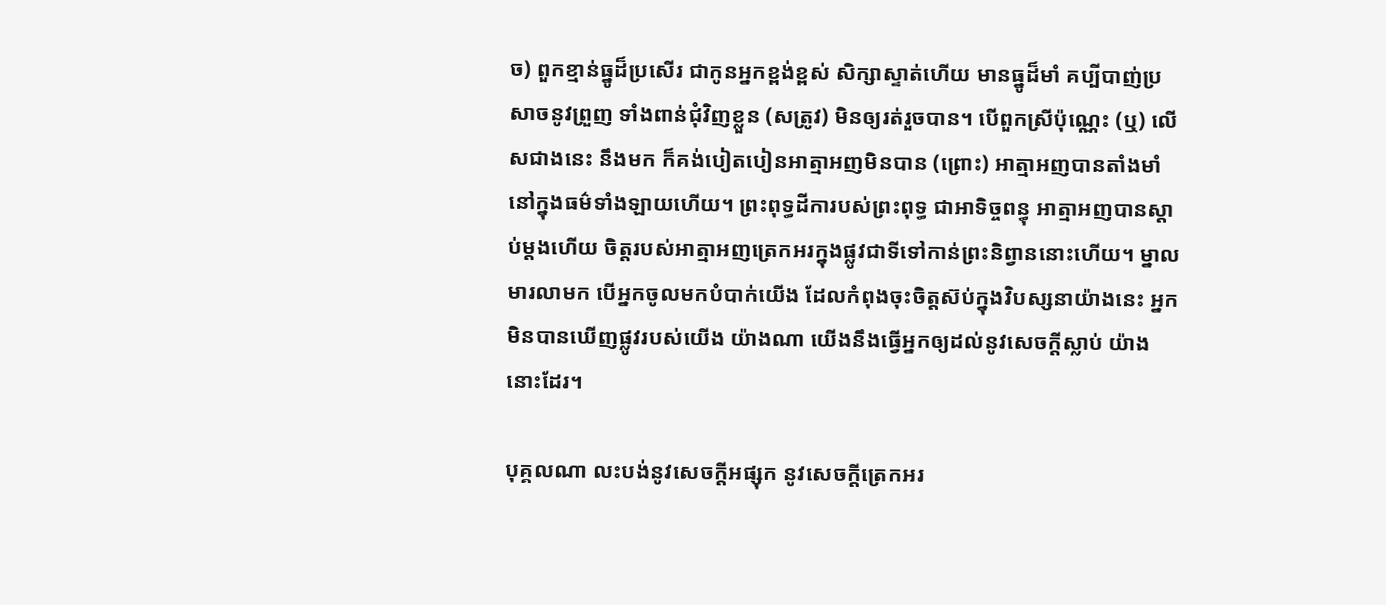ច) ពួកខ្មាន់ធ្នូដ៏ប្រសើរ ជាកូនអ្នកខ្ពង់ខ្ពស់ សិក្សាស្ទាត់ហើយ មានធ្នូដ៏មាំ គប្បីបាញ់ប្រសាចនូវព្រួញ ទាំងពាន់ជុំវិញខ្លួន (សត្រូវ) មិនឲ្យរត់រួចបាន។ បើពួកស្រីប៉ុណ្ណេះ (ឬ) លើសជាងនេះ នឹងមក ក៏គង់បៀតបៀនអាត្មាអញមិនបាន (ព្រោះ) អាត្មាអញបានតាំងមាំនៅក្នុងធម៌ទាំងឡាយហើយ។ ព្រះពុទ្ធដីការបស់ព្រះពុទ្ធ ជាអាទិច្ចពន្ធុ អាត្មាអញបានស្ដាប់ម្ដងហើយ ចិត្តរបស់អាត្មាអញត្រេកអរក្នុងផ្លូវជាទីទៅកាន់ព្រះនិព្វាននោះហើយ។ ម្នាលមារលាមក បើអ្នកចូលមកបំបាក់យើង ដែលកំពុងចុះចិត្តស៊ប់ក្នុងវិបស្សនាយ៉ាងនេះ អ្នកមិនបានឃើញផ្លូវរបស់យើង យ៉ាងណា យើងនឹងធ្វើអ្នកឲ្យដល់នូវសេចក្ដីស្លាប់ យ៉ាងនោះដែរ។

បុគ្គលណា លះបង់នូវសេចក្ដីអផ្សុក នូវសេចក្ដីត្រេកអរ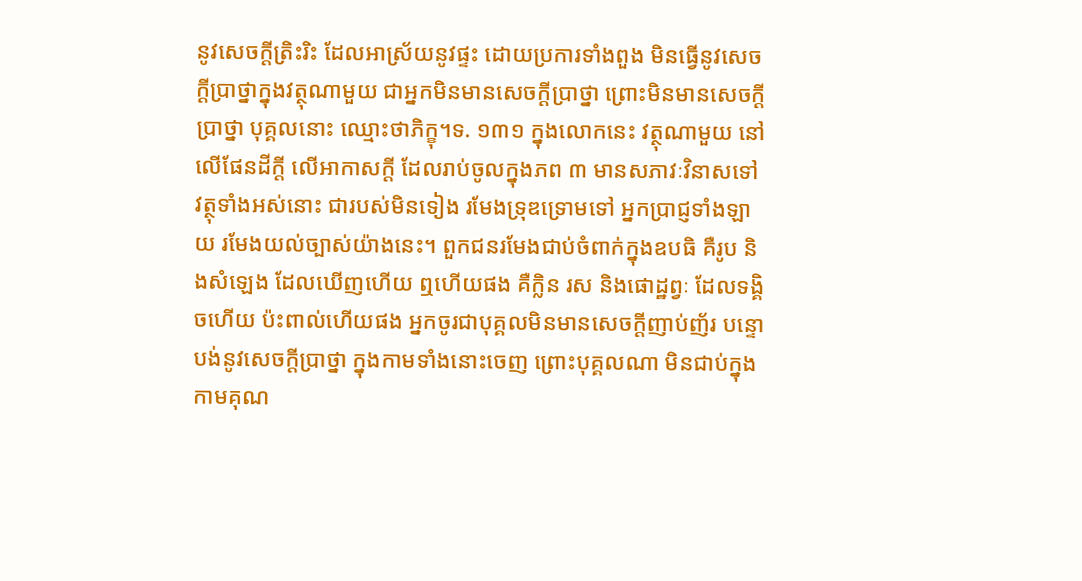នូវសេចក្ដីត្រិះរិះ ដែលអាស្រ័យនូវផ្ទះ ដោយប្រការទាំងពួង មិនធ្វើនូវសេចក្ដីប្រាថ្នាក្នុងវត្ថុណាមួយ ជាអ្នកមិនមានសេចក្ដីប្រាថ្នា ព្រោះមិនមានសេចក្ដីប្រាថ្នា បុគ្គលនោះ ឈ្មោះថាភិក្ខុ។ទ. ១៣១ ក្នុងលោកនេះ វត្ថុណាមួយ នៅលើផែនដីក្ដី លើអាកាសក្ដី ដែលរាប់ចូលក្នុងភព ៣ មានសភាវៈវិនាសទៅ វត្ថុទាំងអស់នោះ ជារបស់មិនទៀង រមែងទ្រុឌទ្រោមទៅ អ្នកប្រាជ្ញទាំងឡាយ រមែងយល់ច្បាស់យ៉ាងនេះ។ ពួកជនរមែងជាប់ចំពាក់ក្នុងឧបធិ គឺរូប និងសំឡេង ដែលឃើញហើយ ឮហើយផង គឺក្លិន រស និងផោដ្ឋព្វៈ ដែលទង្គិចហើយ ប៉ះពាល់ហើយផង អ្នកចូរជាបុគ្គលមិនមានសេចក្ដីញាប់ញ័រ បន្ទោបង់នូវសេចក្ដីប្រាថ្នា ក្នុងកាមទាំងនោះចេញ ព្រោះបុគ្គលណា មិនជាប់ក្នុងកាមគុណ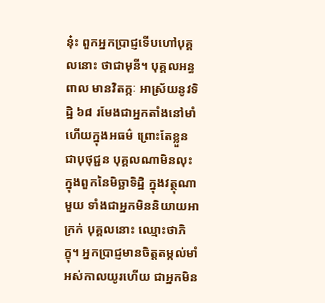នុ៎ះ ពួកអ្នកប្រាជ្ញទើបហៅបុគ្គលនោះ ថាជាមុនី។ បុគ្គលអន្ធពាល មានវិតក្កៈ អាស្រ័យនូវទិដ្ឋិ ៦៨ រមែងជាអ្នកតាំងនៅមាំហើយក្នុងអធម៌ ព្រោះតែខ្លួនជាបុថុជ្ជន បុគ្គលណាមិនលុះក្នុងពួកនៃមិច្ឆាទិដ្ឋិ ក្នុងវត្ថុណាមួយ ទាំងជាអ្នកមិននិយាយអាក្រក់ បុគ្គលនោះ ឈ្មោះថាភិក្ខុ។ អ្នកប្រាជ្ញមានចិត្តតម្កល់មាំ អស់កាលយូរហើយ ជាអ្នកមិន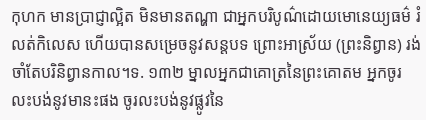កុហក មានប្រាជ្ញាល្អិត មិនមានតណ្ហា ជាអ្នកបរិបូណ៌ដោយមោនេយ្យធម៌ រំលត់កិលេស ហើយបានសម្រេចនូវសន្ដបទ ព្រោះអាស្រ័យ (ព្រះនិព្វាន) រង់ចាំតែបរិនិព្វានកាល។ទ. ១៣២ ម្នាលអ្នកជាគោត្រនៃព្រះគោតម អ្នកចូរលះបង់នូវមានះផង ចូរលះបង់នូវផ្លូវនៃ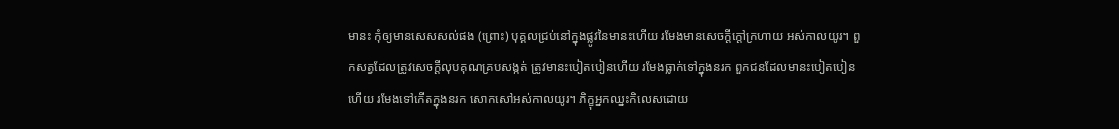មានះ កុំឲ្យមានសេសសល់ផង (ព្រោះ) បុគ្គលជ្រប់នៅក្នុងផ្លូវនៃមានះហើយ រមែងមានសេចក្ដីក្ដៅក្រហាយ អស់កាលយូរ។ ពួកសត្វដែលត្រូវសេចក្ដីលុបគុណគ្របសង្កត់ ត្រូវមានះបៀតបៀនហើយ រមែងធ្លាក់ទៅក្នុងនរក ពួកជនដែលមានះបៀតបៀនហើយ រមែងទៅកើតក្នុងនរក សោកសៅអស់កាលយូរ។ ភិក្ខុអ្នកឈ្នះកិលេសដោយ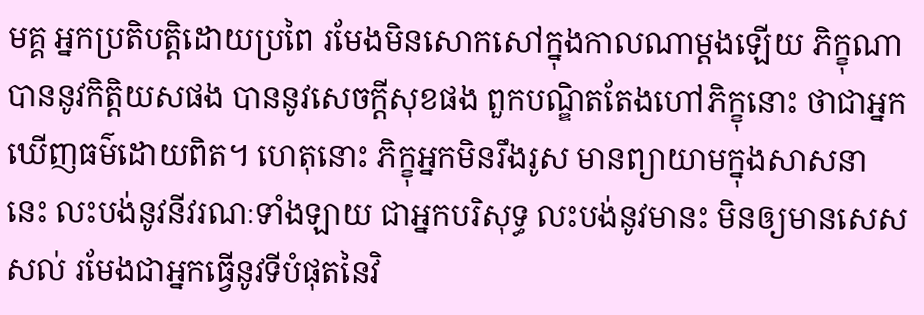មគ្គ អ្នកប្រតិបត្តិដោយប្រពៃ រមែងមិនសោកសៅក្នុងកាលណាម្ដងឡើយ ភិក្ខុណាបាននូវកិត្តិយសផង បាននូវសេចក្ដីសុខផង ពួកបណ្ឌិតតែងហៅភិក្ខុនោះ ថាជាអ្នកឃើញធម៌ដោយពិត។ ហេតុនោះ ភិក្ខុអ្នកមិនរឹងរូស មានព្យាយាមក្នុងសាសនានេះ លះបង់នូវនីវរណៈទាំងឡាយ ជាអ្នកបរិសុទ្ធ លះបង់នូវមានះ មិនឲ្យមានសេសសល់ រមែងជាអ្នកធ្វើនូវទីបំផុតនៃវិ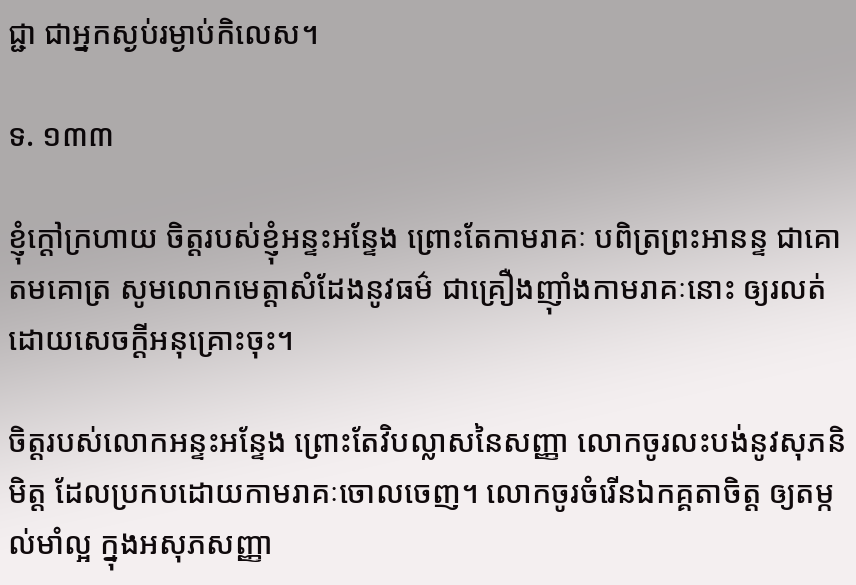ជ្ជា ជាអ្នកស្ងប់រម្ងាប់កិលេស។

ទ. ១៣៣

ខ្ញុំក្ដៅក្រហាយ ចិត្តរបស់ខ្ញុំអន្ទះអន្ទែង ព្រោះតែកាមរាគៈ បពិត្រព្រះអានន្ទ ជាគោតមគោត្រ សូមលោកមេត្តាសំដែងនូវធម៌ ជាគ្រឿងញ៉ាំងកាមរាគៈនោះ ឲ្យរលត់ ដោយសេចក្ដីអនុគ្រោះចុះ។

ចិត្តរបស់លោកអន្ទះអន្ទែង ព្រោះតែវិបល្លាសនៃសញ្ញា លោកចូរលះបង់នូវសុភនិមិត្ត ដែលប្រកបដោយកាមរាគៈចោលចេញ។ លោកចូរចំរើនឯកគ្គតាចិត្ត ឲ្យតម្កល់មាំល្អ ក្នុងអសុភសញ្ញា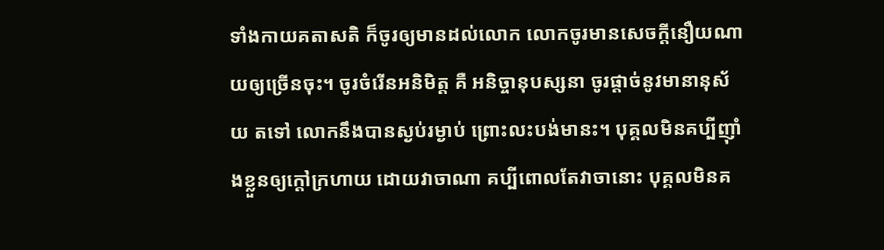ទាំងកាយគតាសតិ ក៏ចូរឲ្យមានដល់លោក លោកចូរមានសេចក្ដីនឿយណាយឲ្យច្រើនចុះ។ ចូរចំរើនអនិមិត្ត គឺ អនិច្ចានុបស្សនា ចូរផ្ដាច់នូវមានានុស័យ តទៅ លោកនឹងបានស្ងប់រម្ងាប់ ព្រោះលះបង់មានះ។ បុគ្គលមិនគប្បីញ៉ាំងខ្លួនឲ្យក្ដៅក្រហាយ ដោយវាចាណា គប្បីពោលតែវាចានោះ បុគ្គលមិនគ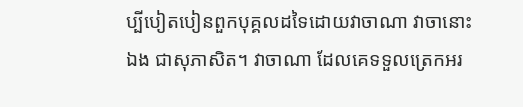ប្បីបៀតបៀនពួកបុគ្គលដទៃដោយវាចាណា វាចានោះឯង ជាសុភាសិត។ វាចាណា ដែលគេទទួលត្រេកអរ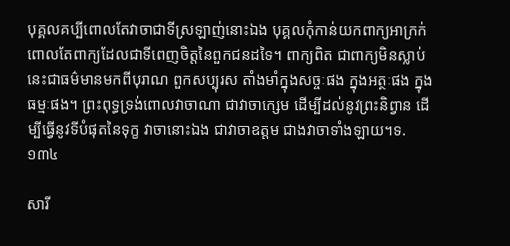បុគ្គលគប្បីពោលតែវាចាជាទីស្រឡាញ់នោះឯង បុគ្គលកុំកាន់យកពាក្យអាក្រក់ ពោលតែពាក្យដែលជាទីពេញចិត្តនៃពួកជនដទៃ។ ពាក្យពិត ជាពាក្យមិនស្លាប់ នេះជាធម៌មានមកពីបុរាណ ពួកសប្បុរស តាំងមាំក្នុងសច្ចៈផង ក្នុងអត្ថៈផង ក្នុងធម្មៈផង។ ព្រះពុទ្ធទ្រង់ពោលវាចាណា ជាវាចាក្សេម ដើម្បីដល់នូវព្រះនិព្វាន ដើម្បីធ្វើនូវទីបំផុតនៃទុក្ខ វាចានោះឯង ជាវាចាឧត្តម ជាងវាចាទាំងឡាយ។ទ. ១៣៤

សារី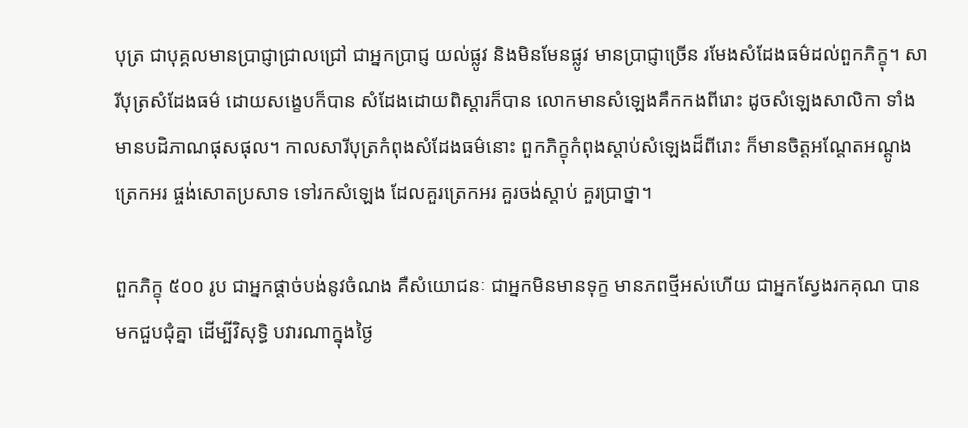បុត្រ ជាបុគ្គលមានប្រាជ្ញាជ្រាលជ្រៅ ជាអ្នកប្រាជ្ញ យល់ផ្លូវ និងមិនមែនផ្លូវ មានប្រាជ្ញាច្រើន រមែងសំដែងធម៌ដល់ពួកភិក្ខុ។ សារីបុត្រសំដែងធម៌ ដោយសង្ខេបក៏បាន សំដែងដោយពិស្ដារក៏បាន លោកមានសំឡេងគឹកកងពីរោះ ដូចសំឡេងសាលិកា ទាំងមានបដិភាណផុសផុល។ កាលសារីបុត្រកំពុងសំដែងធម៌នោះ ពួកភិក្ខុកំពុងស្ដាប់សំឡេងដ៏ពីរោះ ក៏មានចិត្តអណ្ដែតអណ្ដូង ត្រេកអរ ផ្ចង់សោតប្រសាទ ទៅរកសំឡេង ដែលគួរត្រេកអរ គួរចង់ស្ដាប់ គួរប្រាថ្នា។

ពួកភិក្ខុ ៥០០ រូប ជាអ្នកផ្ដាច់បង់នូវចំណង គឺសំយោជនៈ ជាអ្នកមិនមានទុក្ខ មានភពថ្មីអស់ហើយ ជាអ្នកស្វែងរកគុណ បានមកជួបជុំគ្នា ដើម្បីវិសុទ្ធិ បវារណាក្នុងថ្ងៃ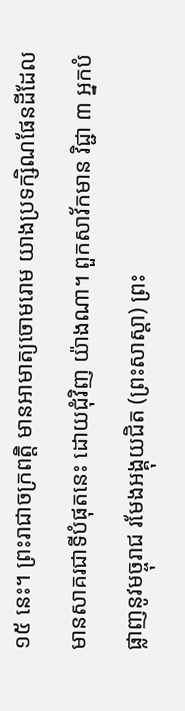១៥ នេះ។ ព្រះរាជាចក្រពត្តិ មានអាមាត្យចោមរោម យាងប្រទក្សិណផែនដីដែលមានសាគរជាទីបំផុតនេះ ដោយជុំវិញ យ៉ាងណា។ ពួកសាវ័កមាន វិជ្ជា ៣ អ្នកបំផ្លាញនូវមច្ចុរាជ រមែងអង្គុយជិត (ព្រះសាស្ដា) ព្រះ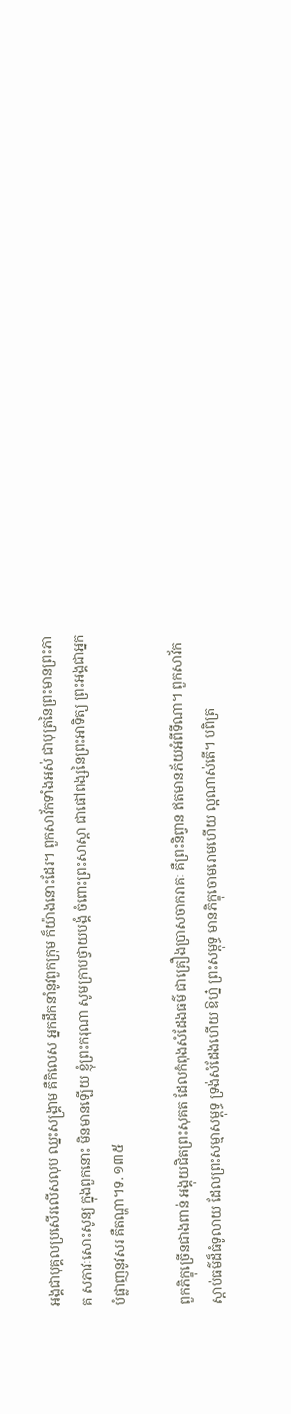អង្គជាបុគ្គលប្រសើរលើសលុប ឈ្នះសង្គា្រម គឺកិលេស អ្នកដឹកនាំនូវពួកក្រុម ក៏យ៉ាងនោះដែរ។ ពួកសាវ័កទាំងអស់ ជាបុត្រនៃព្រះមានព្រះភាគ សភាវៈសោះសូន្យ ក្នុងពួកនោះ មិនមានឡើយ ខ្ញុំព្រះករុណា សូមក្រាបថ្វាយបង្គំ ចំពោះព្រះសាស្ដា ជាផៅពង្សនៃព្រះអាទិត្យ ព្រះអង្គជាអ្នកបំផ្លាញនូវសរ គឺតណ្ហា។ទ. ១៣៥

ពួកភិក្ខុច្រើនជាងពាន់ អង្គុយជិតព្រះសុគត ដែលកំពុងសំដែងធម៌ ជាគ្រឿងប្រាសចាករាគៈ គឺព្រះនិព្វាន ឥតមានភ័យអំពីទីណា។ ពួកសាវ័កស្ដាប់ធម៌ដ៏ធំទូលាយ ដែលព្រះសម្មាសម្ពុទ្ធ ទ្រង់សំដែងហើយ ឱហ្ន៎ ព្រះសម្ពុទ្ធ មានភិក្ខុចោមរោមហើយ ល្អណាស់តើ។ បពិត្រ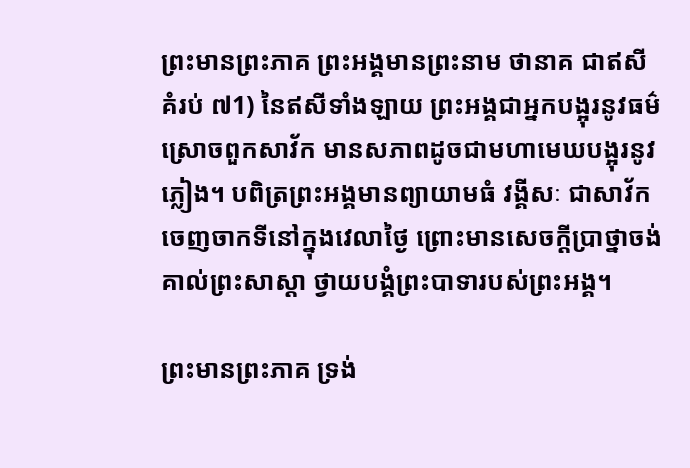ព្រះមានព្រះភាគ ព្រះអង្គមានព្រះនាម ថានាគ ជាឥសីគំរប់ ៧1) នៃឥសីទាំងឡាយ ព្រះអង្គជាអ្នកបង្អុរនូវធម៌ ស្រោចពួកសាវ័ក មានសភាពដូចជាមហាមេឃបង្អុរនូវភ្លៀង។ បពិត្រព្រះអង្គមានព្យាយាមធំ វង្គីសៈ ជាសាវ័ក ចេញចាកទីនៅក្នុងវេលាថ្ងៃ ព្រោះមានសេចក្ដីប្រាថ្នាចង់គាល់ព្រះសាស្ដា ថ្វាយបង្គំព្រះបាទារបស់ព្រះអង្គ។

ព្រះមានព្រះភាគ ទ្រង់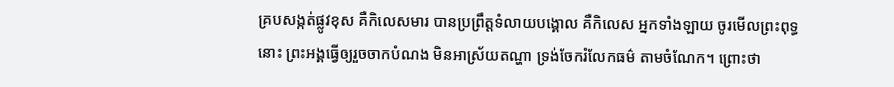គ្របសង្កត់ផ្លូវខុស គឺកិលេសមារ បានប្រព្រឹត្តទំលាយបង្គោល គឺកិលេស អ្នកទាំងឡាយ ចូរមើលព្រះពុទ្ធនោះ ព្រះអង្គធ្វើឲ្យរួចចាកបំណង មិនអាស្រ័យតណ្ហា ទ្រង់ចែករំលែកធម៌ តាមចំណែក។ ព្រោះថា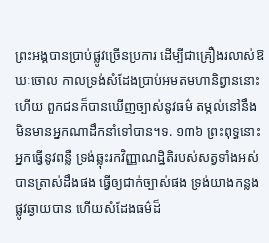ព្រះអង្គបានប្រាប់ផ្លូវច្រើនប្រការ ដើម្បីជាគ្រឿងរលាស់ឱឃៈចោល កាលទ្រង់សំដែងប្រាប់អមតមហានិព្វាននោះហើយ ពួកជនក៏បានឃើញច្បាស់នូវធម៌ តម្កល់នៅនឹង មិនមានអ្នកណាដឹកនាំទៅបាន។ទ. ១៣៦ ព្រះពុទ្ធនោះ អ្នកធ្វើនូវពន្លឺ ទ្រង់ឆ្លុះរកវិញ្ញាណដ្ឋិតិរបស់សត្វទាំងអស់ បានត្រាស់ដឹងផង ធ្វើឲ្យជាក់ច្បាស់ផង ទ្រង់យាងកន្លងផ្លូវឆ្ងាយបាន ហើយសំដែងធម៌ដ៏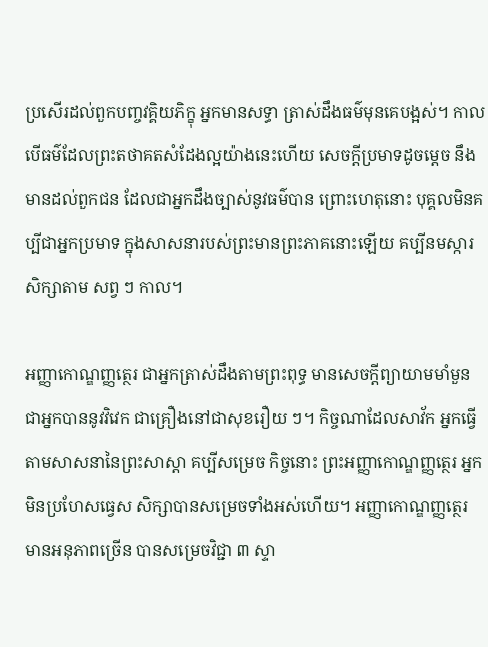ប្រសើរដល់ពួកបញ្ចវគ្គិយភិក្ខុ អ្នកមានសទ្ធា ត្រាស់ដឹងធម៌មុនគេបង្អស់។ កាលបើធម៌ដែលព្រះតថាគតសំដែងល្អយ៉ាងនេះហើយ សេចក្ដីប្រមាទដូចម្ដេច នឹងមានដល់ពួកជន ដែលជាអ្នកដឹងច្បាស់នូវធម៌បាន ព្រោះហេតុនោះ បុគ្គលមិនគប្បីជាអ្នកប្រមាទ ក្នុងសាសនារបស់ព្រះមានព្រះភាគនោះឡើយ គប្បីនមស្ការ សិក្សាតាម សព្វ ៗ កាល។

អញ្ញាកោណ្ឌញ្ញត្ថេរ ជាអ្នកត្រាស់ដឹងតាមព្រះពុទ្ធ មានសេចក្ដីព្យាយាមមាំមួន ជាអ្នកបាននូវវិវេក ជាគ្រឿងនៅជាសុខរឿយ ៗ។ កិច្ចណាដែលសាវ័ក អ្នកធ្វើតាមសាសនានៃព្រះសាស្ដា គប្បីសម្រេច កិច្ចនោះ ព្រះអញ្ញាកោណ្ឌញ្ញត្ថេរ អ្នកមិនប្រហែសធ្វេស សិក្សាបានសម្រេចទាំងអស់ហើយ។ អញ្ញាកោណ្ឌញ្ញត្ថេរ មានអនុភាពច្រើន បានសម្រេចវិជ្ជា ៣ ស្ទា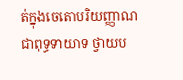ត់ក្នុងចេតោបរិយញ្ញាណ ជាពុទ្ធទាយាទ ថ្វាយប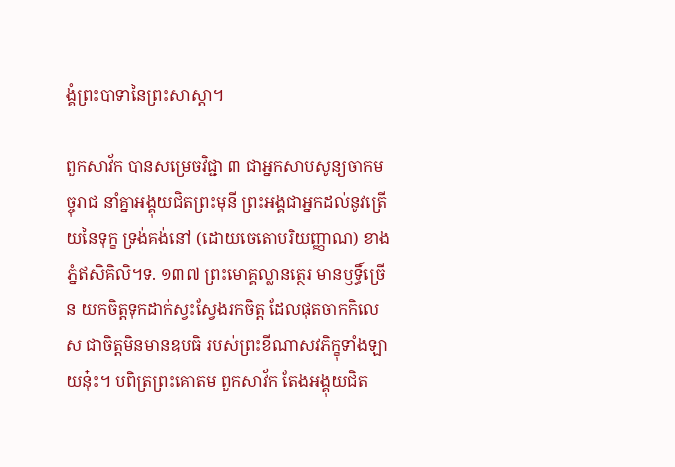ង្គំព្រះបាទានៃព្រះសាស្ដា។

ពួកសាវ័ក បានសម្រេចវិជ្ជា ៣ ជាអ្នកសាបសូន្យចាកមច្ចុរាជ នាំគ្នាអង្គុយជិតព្រះមុនី ព្រះអង្គជាអ្នកដល់នូវត្រើយនៃទុក្ខ ទ្រង់គង់នៅ (ដោយចេតោបរិយញ្ញាណ) ខាងភ្នំឥសិគិលិ។ទ. ១៣៧ ព្រះមោគ្គល្លានត្ថេរ មានឫទ្ធិ៍ច្រើន យកចិត្តទុកដាក់ស្វះស្វែងរកចិត្ត ដែលផុតចាកកិលេស ជាចិត្តមិនមានឧបធិ របស់ព្រះខីណាសវភិក្ខុទាំងឡាយនុ៎ះ។ បពិត្រព្រះគោតម ពួកសាវ័ក តែងអង្គុយជិត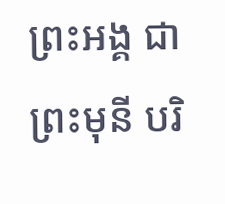ព្រះអង្គ ជាព្រះមុនី បរិ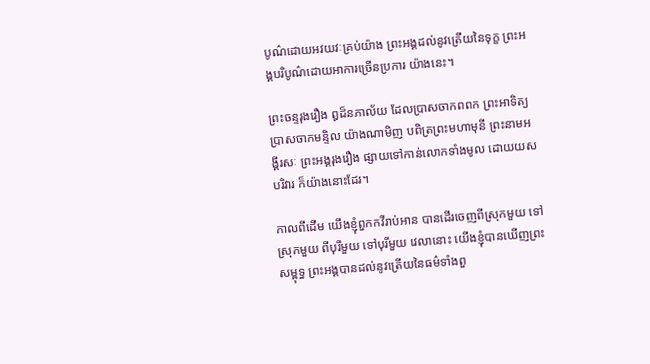បូណ៌ដោយអវយវៈគ្រប់យ៉ាង ព្រះអង្គដល់នូវត្រើយនៃទុក្ខ ព្រះអង្គបរិបូណ៌ដោយអាការច្រើនប្រការ យ៉ាងនេះ។

ព្រះចន្ទរុងរឿង ឰដ៏នភាល័យ ដែលប្រាសចាកពពក ព្រះអាទិត្យ ប្រាសចាកមន្ទិល យ៉ាងណាមិញ បពិត្រព្រះមហាមុនី ព្រះនាមអង្គីរសៈ ព្រះអង្គរុងរឿង ផ្សាយទៅកាន់លោកទាំងមូល ដោយយសបរិវារ ក៏យ៉ាងនោះដែរ។

កាលពីដើម យើងខ្ញុំពួកកវីរាប់អាន បានដើរចេញពីស្រុកមួយ ទៅស្រុកមួយ ពីបុរីមួយ ទៅបុរីមួយ វេលានោះ យើងខ្ញុំបានឃើញព្រះសម្ពុទ្ធ ព្រះអង្គបានដល់នូវត្រើយនៃធម៌ទាំងពួ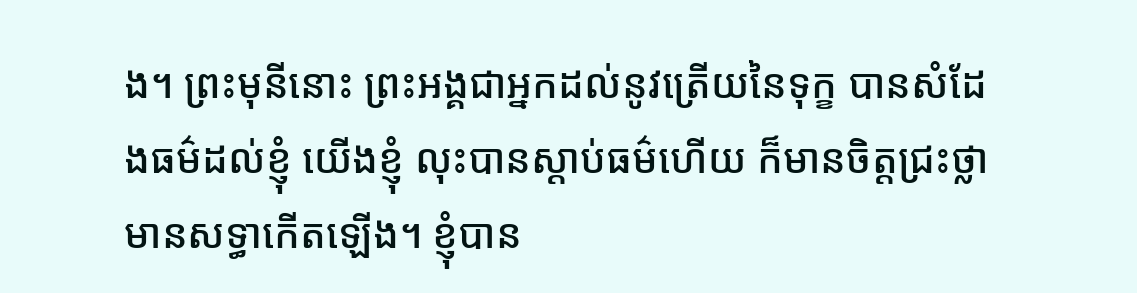ង។ ព្រះមុនីនោះ ព្រះអង្គជាអ្នកដល់នូវត្រើយនៃទុក្ខ បានសំដែងធម៌ដល់ខ្ញុំ យើងខ្ញុំ លុះបានស្ដាប់ធម៌ហើយ ក៏មានចិត្តជ្រះថ្លា មានសទ្ធាកើតឡើង។ ខ្ញុំបាន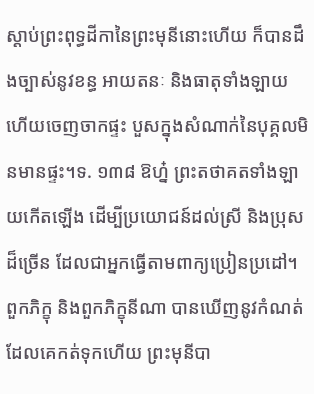ស្ដាប់ព្រះពុទ្ធដីកានៃព្រះមុនីនោះហើយ ក៏បានដឹងច្បាស់នូវខន្ធ អាយតនៈ និងធាតុទាំងឡាយ ហើយចេញចាកផ្ទះ បួសក្នុងសំណាក់នៃបុគ្គលមិនមានផ្ទះ។ទ. ១៣៨ ឱហ្ន៎ ព្រះតថាគតទាំងឡាយកើតឡើង ដើម្បីប្រយោជន៍ដល់ស្រី និងប្រុសដ៏ច្រើន ដែលជាអ្នកធ្វើតាមពាក្យប្រៀនប្រដៅ។ ពួកភិក្ខុ និងពួកភិក្ខុនីណា បានឃើញនូវកំណត់ ដែលគេកត់ទុកហើយ ព្រះមុនីបា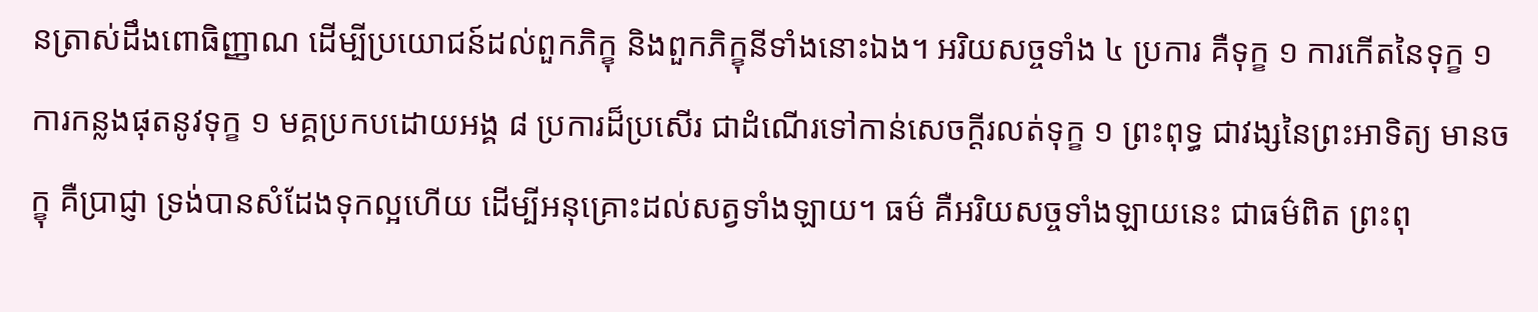នត្រាស់ដឹងពោធិញ្ញាណ ដើម្បីប្រយោជន៍ដល់ពួកភិក្ខុ និងពួកភិក្ខុនីទាំងនោះឯង។ អរិយសច្ចទាំង ៤ ប្រការ គឺទុក្ខ ១ ការកើតនៃទុក្ខ ១ ការកន្លងផុតនូវទុក្ខ ១ មគ្គប្រកបដោយអង្គ ៨ ប្រការដ៏ប្រសើរ ជាដំណើរទៅកាន់សេចក្ដីរលត់ទុក្ខ ១ ព្រះពុទ្ធ ជាវង្សនៃព្រះអាទិត្យ មានចក្ខុ គឺប្រាជ្ញា ទ្រង់បានសំដែងទុកល្អហើយ ដើម្បីអនុគ្រោះដល់សត្វទាំងឡាយ។ ធម៌ គឺអរិយសច្ចទាំងឡាយនេះ ជាធម៌ពិត ព្រះពុ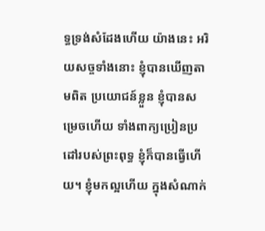ទ្ធទ្រង់សំដែងហើយ យ៉ាងនេះ អរិយសច្ចទាំងនោះ ខ្ញុំបានឃើញតាមពិត ប្រយោជន៍ខ្លួន ខ្ញុំបានសម្រេចហើយ ទាំងពាក្យប្រៀនប្រដៅរបស់ព្រះពុទ្ធ ខ្ញុំក៏បានធ្វើហើយ។ ខ្ញុំមកល្អហើយ ក្នុងសំណាក់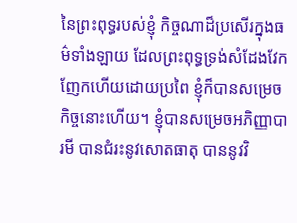នៃព្រះពុទ្ធរបស់ខ្ញុំ កិច្ចណាដ៏ប្រសើរក្នុងធម៌ទាំងឡាយ ដែលព្រះពុទ្ធទ្រង់សំដែងវែកញែកហើយដោយប្រពៃ ខ្ញុំក៏បានសម្រេចកិច្ចនោះហើយ។ ខ្ញុំបានសម្រេចអភិញ្ញាបារមី បានជំរះនូវសោតធាតុ បាននូវវិ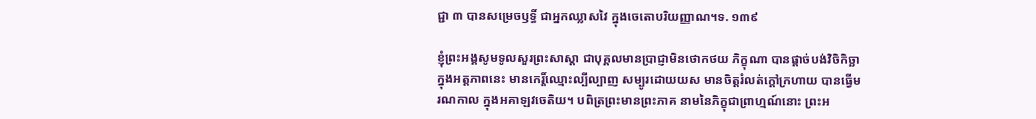ជ្ជា ៣ បានសម្រេចឫទ្ធិ៍ ជាអ្នកឈ្លាសវៃ ក្នុងចេតោបរិយញ្ញាណ។ទ. ១៣៩

ខ្ញុំព្រះអង្គសូមទូលសួរព្រះសាស្ដា ជាបុគ្គលមានប្រាជ្ញាមិនថោកថយ ភិក្ខុណា បានផ្ដាច់បង់វិចិកិច្ឆា ក្នុងអត្តភាពនេះ មានកេរ្ដិ៍ឈ្មោះល្បីល្បាញ សម្បូរដោយយស មានចិត្តរំលត់ក្ដៅក្រហាយ បានធ្វើមរណកាល ក្នុងអគាឡវចេតិយ។ បពិត្រព្រះមានព្រះភាគ នាមនៃភិក្ខុជាព្រាហ្មណ៍នោះ ព្រះអ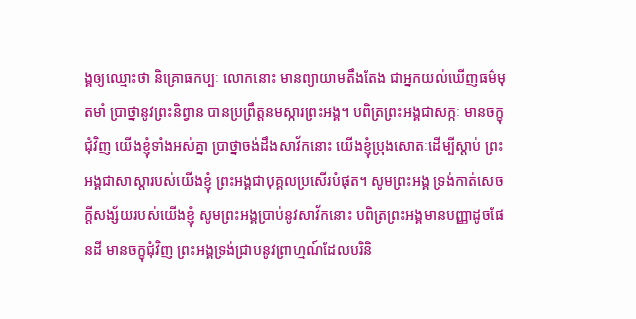ង្គឲ្យឈ្មោះថា និគ្រោធកប្បៈ លោកនោះ មានព្យាយាមតឹងតែង ជាអ្នកយល់ឃើញធម៌មុតមាំ ប្រាថ្នានូវព្រះនិព្វាន បានប្រព្រឹត្តនមស្ការព្រះអង្គ។ បពិត្រព្រះអង្គជាសក្កៈ មានចក្ខុជុំវិញ យើងខ្ញុំទាំងអស់គ្នា ប្រាថ្នាចង់ដឹងសាវ័កនោះ យើងខ្ញុំប្រុងសោតៈដើម្បីស្ដាប់ ព្រះអង្គជាសាស្ដារបស់យើងខ្ញុំ ព្រះអង្គជាបុគ្គលប្រសើរបំផុត។ សូមព្រះអង្គ ទ្រង់កាត់សេចក្ដីសង្ស័យរបស់យើងខ្ញុំ សូមព្រះអង្គប្រាប់នូវសាវ័កនោះ បពិត្រព្រះអង្គមានបញ្ញាដូចផែនដី មានចក្ខុជុំវិញ ព្រះអង្គទ្រង់ជា្របនូវព្រាហ្មណ៍ដែលបរិនិ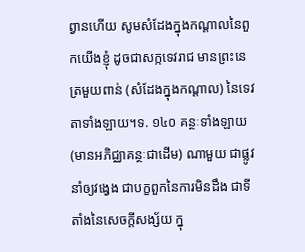ព្វានហើយ សូមសំដែងក្នុងកណ្តាលនៃពួកយើងខ្ញុំ ដូចជាសក្កទេវរាជ មានព្រះនេត្រមួយពាន់ (សំដែងក្នុងកណ្ដាល) នៃទេវតាទាំងឡាយ។ទ. ១៤០ គន្ថៈទាំងឡាយ (មានអភិជ្ឈាគន្ថៈជាដើម) ណាមួយ ជាផ្លូវនាំឲ្យវង្វេង ជាបក្ខពួកនៃការមិនដឹង ជាទីតាំងនៃសេចក្ដីសង្ស័យ ក្នុ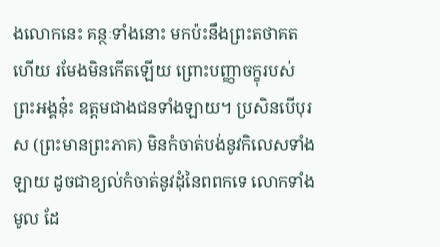ងលោកនេះ គន្ថៈទាំងនោះ មកប៉ះនឹងព្រះតថាគតហើយ រមែងមិនកើតឡើយ ព្រោះបញ្ញាចក្ខុរបស់ព្រះអង្គនុ៎ះ ឧត្តមជាងជនទាំងឡាយ។ ប្រសិនបើបុរស (ព្រះមានព្រះភាគ) មិនកំចាត់បង់នូវកិលេសទាំងឡាយ ដូចជាខ្យល់កំចាត់នូវដុំនៃពពកទេ លោកទាំងមូល ដែ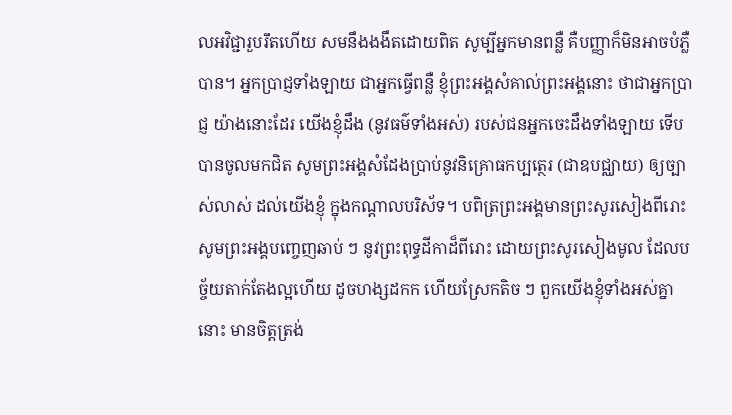លអវិជ្ជារួបរឹតហើយ សមនឹងងងឹតដោយពិត សូម្បីអ្នកមានពន្លឺ គឺបញ្ញាក៏មិនអាចបំភ្លឺបាន។ អ្នកប្រាជ្ញទាំងឡាយ ជាអ្នកធ្វើពន្លឺ ខ្ញុំព្រះអង្គសំគាល់ព្រះអង្គនោះ ថាជាអ្នកប្រាជ្ញ យ៉ាងនោះដែរ យើងខ្ញុំដឹង (នូវធម៌ទាំងអស់) របស់ជនអ្នកចេះដឹងទាំងឡាយ ទើបបានចូលមកជិត សូមព្រះអង្គសំដែងប្រាប់នូវនិគ្រោធកប្បត្ថេរ (ជាឧបជ្ឈាយ) ឲ្យច្បាស់លាស់ ដល់យើងខ្ញុំ ក្នុងកណ្ដាលបរិស័ទ។ បពិត្រព្រះអង្គមានព្រះសូរសៀងពីរោះ សូមព្រះអង្គបញ្ចេញឆាប់ ៗ នូវព្រះពុទ្ធដីកាដ៏ពីរោះ ដោយព្រះសូរសៀងមូល ដែលបច្ច័យតាក់តែងល្អហើយ ដូចហង្សដកក ហើយស្រែកតិច ៗ ពួកយើងខ្ញុំទាំងអស់គ្នានោះ មានចិត្តត្រង់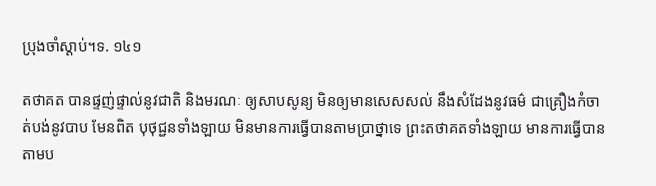ប្រុងចាំស្ដាប់។ទ. ១៤១

តថាគត បានផ្ទញ់ផ្ទាល់នូវជាតិ និងមរណៈ ឲ្យសាបសូន្យ មិនឲ្យមានសេសសល់ នឹងសំដែងនូវធម៌ ជាគ្រឿងកំចាត់បង់នូវបាប មែនពិត បុថុជ្ជនទាំងឡាយ មិនមានការធ្វើបានតាមប្រាថ្នាទេ ព្រះតថាគតទាំងឡាយ មានការធ្វើបានតាមប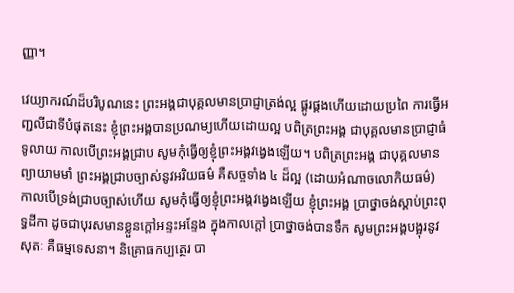ញ្ញា។

វេយ្យាករណ៍ដ៏បរិបូណនេះ ព្រះអង្គជាបុគ្គលមានប្រាជ្ញាត្រង់ល្អ ផ្គូរផ្គងហើយដោយប្រពៃ ការធ្វើអញ្ជលីជាទីបំផុតនេះ ខ្ញុំព្រះអង្គបានប្រណម្យហើយដោយល្អ បពិត្រព្រះអង្គ ជាបុគ្គលមានប្រាជ្ញាធំទូលាយ កាលបើព្រះអង្គជ្រាប សូមកុំធ្វើឲ្យខ្ញុំព្រះអង្គវង្វេងឡើយ។ បពិត្រព្រះអង្គ ជាបុគ្គលមានព្យាយាមមាំ ព្រះអង្គជ្រាបច្បាស់នូវអរិយធម៌ គឺសច្ចទាំង ៤ ដ៏ល្អ (ដោយអំណាចលោកិយធម៌) កាលបើទ្រង់ជ្រាបច្បាស់ហើយ សូមកុំធ្វើឲ្យខ្ញុំព្រះអង្គវង្វេងឡើយ ខ្ញុំព្រះអង្គ ប្រាថ្នាចង់ស្ដាប់ព្រះពុទ្ធដីកា ដូចជាបុរសមានខ្លួនក្ដៅអន្ទះអន្ទែង ក្នុងកាលក្ដៅ ប្រាថ្នាចង់បានទឹក សូមព្រះអង្គបង្អុរនូវសុតៈ គឺធម្មទេសនា។ និគ្រោធកប្បត្ថេរ បា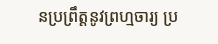នប្រព្រឹត្តនូវព្រហ្មចារ្យ ប្រ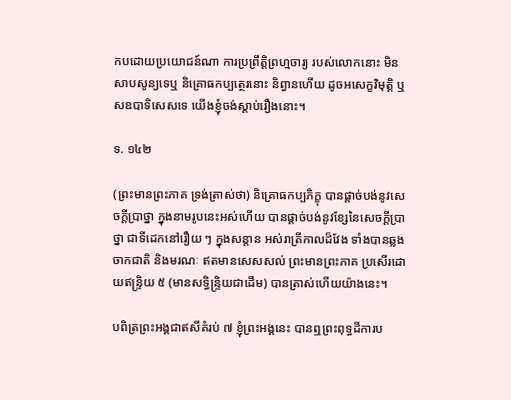កបដោយប្រយោជន៍ណា ការប្រព្រឹត្តិព្រហ្មចារ្យ របស់លោកនោះ មិនសាបសូន្យទេឬ និគ្រោធកប្បត្ថេរនោះ និព្វានហើយ ដូចអសេក្ខវិមុត្តិ ឬសឧបាទិសេសទេ យើងខ្ញុំចង់ស្ដាប់រឿងនោះ។

ទ. ១៤២

(ព្រះមានព្រះភាគ ទ្រង់ត្រាស់ថា) និគ្រោធកប្បភិក្ខុ បានផ្ដាច់បង់នូវសេចក្ដីប្រាថ្នា ក្នុងនាមរូបនេះអស់ហើយ បានផ្ដាច់បង់នូវខ្សែនៃសេចក្ដីប្រាថ្នា ជាទីដេកនៅរឿយ ៗ ក្នុងសន្ដាន អស់រាត្រីកាលដ៏វែង ទាំងបានឆ្លងចាកជាតិ និងមរណៈ ឥតមានសេសសល់ ព្រះមានព្រះភាគ ប្រសើរដោយឥន្ទ្រិយ ៥ (មានសទ្ធិន្រ្ទិយជាដើម) បានត្រាស់ហើយយ៉ាងនេះ។

បពិត្រព្រះអង្គជាឥសីគំរប់ ៧ ខ្ញុំព្រះអង្គនេះ បានឮព្រះពុទ្ធដីការប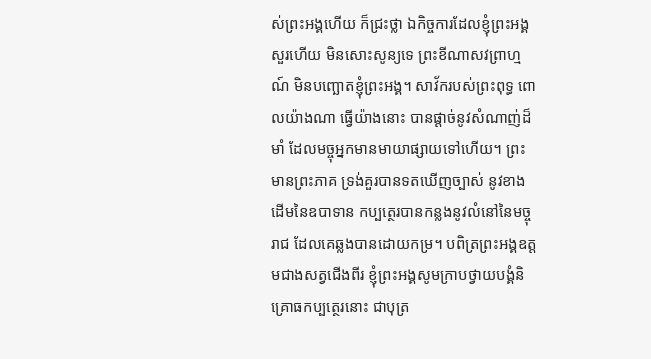ស់ព្រះអង្គហើយ ក៏ជ្រះថ្លា ឯកិច្ចការដែលខ្ញុំព្រះអង្គសួរហើយ មិនសោះសូន្យទេ ព្រះខីណាសវព្រាហ្មណ៍ មិនបញ្ឆោតខ្ញុំព្រះអង្គ។ សាវ័ករបស់ព្រះពុទ្ធ ពោលយ៉ាងណា ធ្វើយ៉ាងនោះ បានផ្ដាច់នូវសំណាញ់ដ៏មាំ ដែលមច្ចុអ្នកមានមាយាផ្សាយទៅហើយ។ ព្រះមានព្រះភាគ ទ្រង់គួរបានទតឃើញច្បាស់ នូវខាងដើមនៃឧបាទាន កប្បត្ថេរបានកន្លងនូវលំនៅនៃមច្ចុរាជ ដែលគេឆ្លងបានដោយកម្រ។ បពិត្រព្រះអង្គឧត្តមជាងសត្វជើងពីរ ខ្ញុំព្រះអង្គសូមក្រាបថ្វាយបង្គំនិគ្រោធកប្បត្ថេរនោះ ជាបុត្រ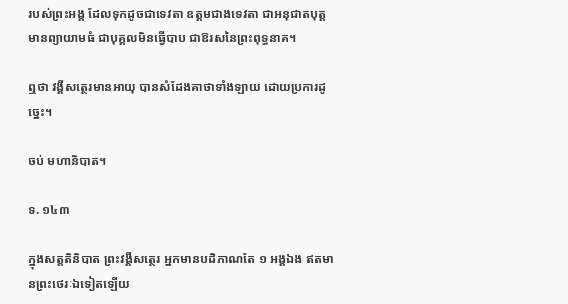របស់ព្រះអង្គ ដែលទុកដូចជាទេវតា ឧត្តមជាងទេវតា ជាអនុជាតបុត្ត មានព្យាយាមធំ ជាបុគ្គលមិនធ្វើបាប ជាឱរសនៃព្រះពុទ្ធនាគ។

ឮថា វង្គីសត្ថេរមានអាយុ បានសំដែងគាថាទាំងឡាយ ដោយប្រការដូច្នេះ។

ចប់ មហានិបាត។

ទ. ១៤៣

ក្នុងសត្តតិនិបាត ព្រះវង្គីសត្ថេរ អ្នកមានបដិភាណតែ ១ អង្គឯង ឥតមានព្រះថេរៈឯទៀតឡើយ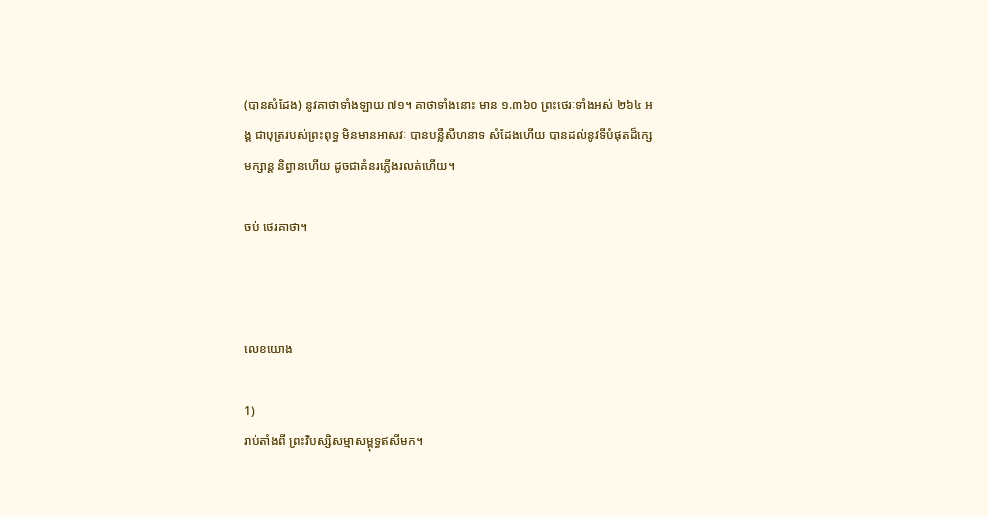(បានសំដែង) នូវគាថាទាំងឡាយ ៧១។ គាថាទាំងនោះ មាន ១.៣៦០ ព្រះថេរៈទាំងអស់ ២៦៤ អង្គ ជាបុត្ររបស់ព្រះពុទ្ធ មិនមានអាសវៈ បានបន្លឺសីហនាទ សំដែងហើយ បានដល់នូវទីបំផុតដ៏ក្សេមក្សាន្ដ និព្វានហើយ ដូចជាគំនរភ្លើងរលត់ហើយ។

ចប់ ថេរគាថា។



លេខយោង

1)
រាប់តាំងពី ព្រះវិបស្សិសម្មាសម្ពុទ្ធឥសីមក។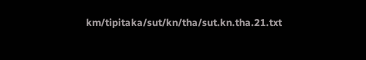km/tipitaka/sut/kn/tha/sut.kn.tha.21.txt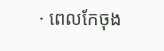· ពេលកែចុង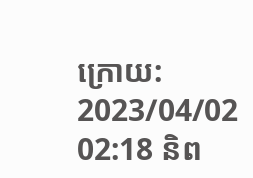ក្រោយ: 2023/04/02 02:18 និព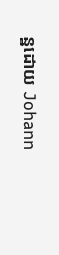ន្ឋដោយ Johann